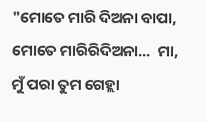"ମୋତେ ମାରି ଦିଅନା ବାପା, ମୋତେ ମାରିରିଦିଅନା...  ମା, ମୁଁ ପରା ତୁମ ଗେହ୍ଲା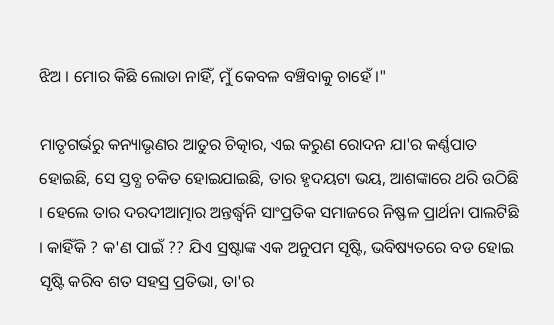ଝିଅ । ମୋର କିଛି ଲୋଡା ନାହିଁ, ମୁଁ କେବଳ ବଞ୍ଚିବାକୁ ଚାହେଁ ।"

ମାତୃଗର୍ଭରୁ କନ୍ୟାଭୃଣର ଆତୁର ଚିତ୍କାର, ଏଇ କରୁଣ ରୋଦନ ଯା'ର କର୍ଣ୍ଣପାତ ହୋଇଛି, ସେ ସ୍ତବ୍ଧ ଚକିତ ହୋଇଯାଇଛି, ତାର ହୃଦୟଟା ଭୟ, ଆଶଙ୍କାରେ ଥରି ଉଠିଛି । ହେଲେ ତାର ଦରଦୀଆତ୍ମାର ଅନ୍ତର୍ଦ୍ଧ୍ୱନି ସାଂପ୍ରତିକ ସମାଜରେ ନିଷ୍ଫଳ ପ୍ରାର୍ଥନା ପାଲଟିଛି । କାହିଁକି ? କ'ଣ ପାଇଁ ?? ଯିଏ ସ୍ରଷ୍ଟାଙ୍କ ଏକ ଅନୁପମ ସୃଷ୍ଟି, ଭବିଷ୍ୟତରେ ବଡ ହୋଇ ସୃଷ୍ଟି କରିବ ଶତ ସହସ୍ର ପ୍ରତିଭା, ତା'ର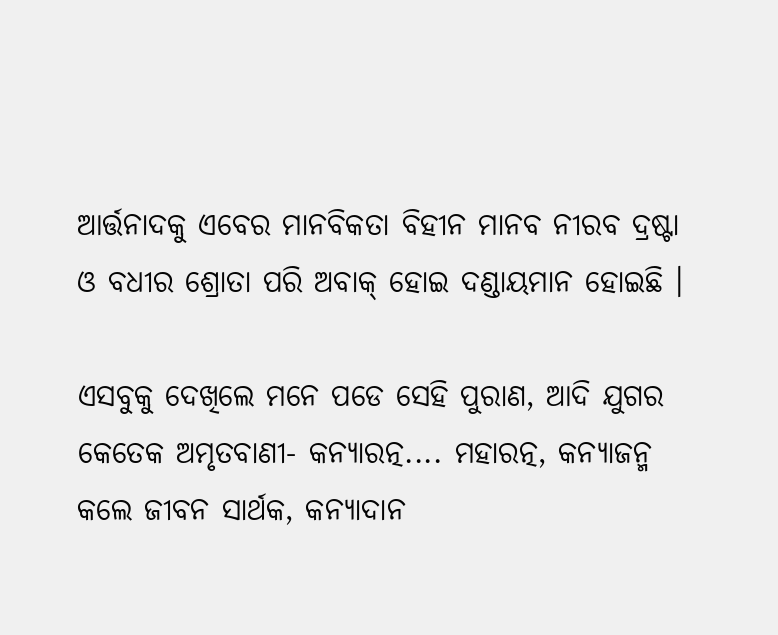ଆର୍ତ୍ତନାଦକୁ ଏବେର ମାନବିକତା ବିହୀନ ମାନବ ନୀରବ ଦ୍ରଷ୍ଟା ଓ ବଧୀର ଶ୍ରୋତା ପରି ଅବାକ୍ ହୋଇ ଦଣ୍ଡାୟମାନ ହୋଇଛି ।

ଏସବୁକୁ ଦେଖିଲେ ମନେ ପଡେ ସେହି ପୁରାଣ, ଆଦି ଯୁଗର କେତେକ ଅମୃତବାଣୀ- କନ୍ୟାରତ୍ନ.... ମହାରତ୍ନ, କନ୍ୟାଜନ୍ମ କଲେ ଜୀବନ ସାର୍ଥକ, କନ୍ୟାଦାନ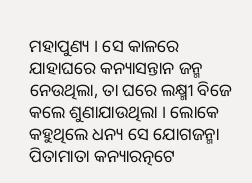ମହାପୁଣ୍ୟ । ସେ କାଳରେ ଯାହାଘରେ କନ୍ୟାସନ୍ତାନ ଜନ୍ମ ନେଉଥିଲା, ତା ଘରେ ଲକ୍ଷ୍ମୀ ବିଜେ କଲେ ଶୁଣାଯାଉଥିଲା । ଲୋକେ କହୁଥିଲେ ଧନ୍ୟ ସେ ଯୋଗଜନ୍ମା ପିତାମାତା କନ୍ୟାରତ୍ନଟେ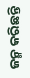ଜନ୍ମ କରିଛନ୍ତି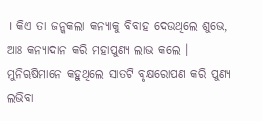। କିଏ ତା ଜନ୍କକଲା କନ୍ୟାକୁ ବିବାହ ଦେଉଥିଲେ ଶୁଭେ, ଆଃ କନ୍ୟାଦାନ କରି ମହାପୁଣ୍ୟ ଲାଭ କଲେ । ମୁନିୠଷିମାନେ କହୁଥିଲେ ସାତଟି ବୃକ୍ଷରୋପଣ କରି ପୁଣ୍ୟ ଲଭିବା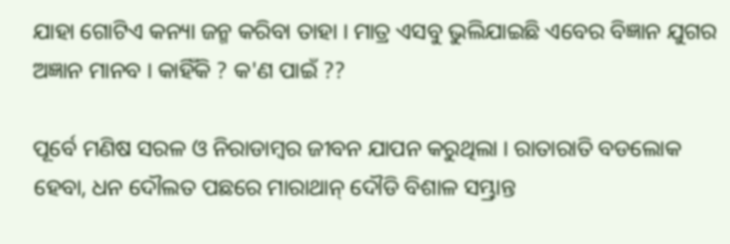ଯାହା ଗୋଟିଏ କନ୍ୟା ଜନ୍ମ କରିବା ତାହା । ମାତ୍ର ଏସବୁ ଭୁଲିଯାଇଛି ଏବେର ବିଜ୍ଞାନ ଯୁଗର ଅଜ୍ଞାନ ମାନବ । କାହିଁକି ? କ'ଣ ପାଇଁ ??

ପୂର୍ବେ ମଣିଷ ସରଳ ଓ ନିରାଡାମ୍ବର ଜୀବନ ଯାପନ କରୁଥିଲା । ରାତାରାତି ବଡଲୋକ ହେବା, ଧନ ଦୌଲତ ପଛରେ ମାରାଥାନ୍ ଦୌଡି ବିଶାଳ ସମ୍ଭ୍ରାନ୍ତ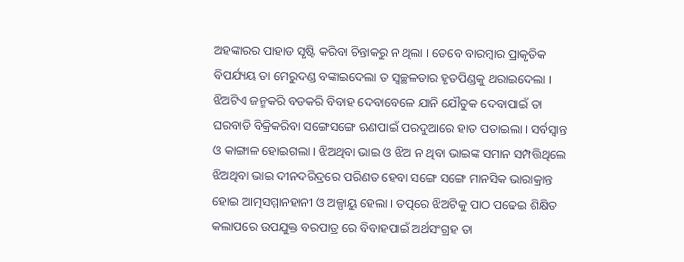ଅହଙ୍କାରର ପାହାଡ ସୃଷ୍ଟି କରିବା ଚିନ୍ତାକରୁ ନ ଥିଲା । ତେବେ ବାରମ୍ବାର ପ୍ରାକୃତିକ ବିପର୍ଯ୍ୟୟ ତା ମେରୁଦଣ୍ଡ ବଙ୍କାଇଦେଲା ତ ସ୍ୱଚ୍ଛଳତାର ହୃତପିଣ୍ଡକୁ ଥରାଇଦେଲା । ଝିଅଟିଏ ଜନ୍ମକରି ବଡକରି ବିବାହ ଦେବାବେଳେ ଯାନି ଯୌତୁକ ଦେବାପାଇଁ ତା ଘରବାଡି ବିକ୍ରିକରିବା ସଙ୍ଗେସଙ୍ଗେ ଋଣପାଇଁ ପରଦୁଆରେ ହାତ ପତାଇଲା । ସର୍ବସ୍ୱାନ୍ତ ଓ କାଙ୍ଗାଳ ହୋଇଗଲା । ଝିଅଥିବା ଭାଇ ଓ ଝିଅ ନ ଥିବା ଭାଇଙ୍କ ସମାନ ସମ୍ପତ୍ତିଥିଲେ ଝିଅଥିବା ଭାଇ ଦୀନଦରିଦ୍ରରେ ପରିଣତ ହେବା ସଙ୍ଗେ ସଙ୍ଗେ ମାନସିକ ଭାରାକ୍ରାନ୍ତ ହୋଇ ଆତ୍ମସମ୍ମାନହାନୀ ଓ ଅଳ୍ପାୟୁ ହେଲା । ତତ୍ପରେ ଝିଅଟିକୁ ପାଠ ପଢେଇ ଶିକ୍ଷିତ କଲାପରେ ଉପଯୁକ୍ତ ବରପାତ୍ର ରେ ବିବାହପାଇଁ ଅର୍ଥସଂଗ୍ରହ ତା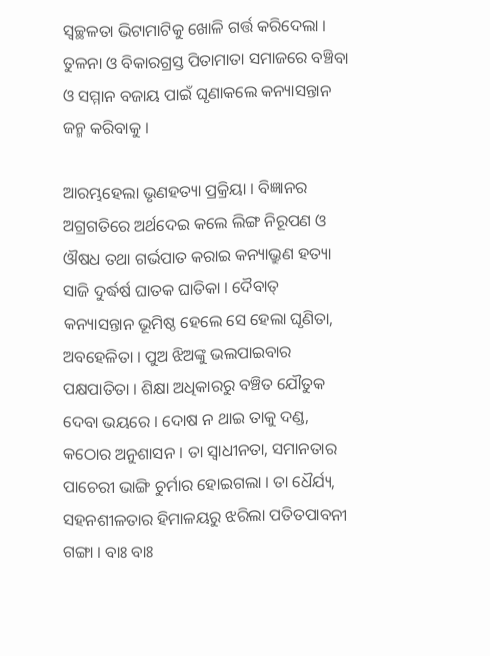ସ୍ୱଚ୍ଛଳତା ଭିଟାମାଟିକୁ ଖୋଳି ଗର୍ତ୍ତ କରିଦେଲା । ତୁଳନା ଓ ବିକାରଗ୍ରସ୍ତ ପିତାମାତା ସମାଜରେ ବଞ୍ଚିବା ଓ ସମ୍ମାନ ବଜାୟ ପାଇଁ ଘୃଣାକଲେ କନ୍ୟାସନ୍ତାନ ଜନ୍ମ କରିବାକୁ ।

ଆରମ୍ଭହେଲା ଭୃଣହତ୍ୟା ପ୍ରକ୍ରିୟା । ବିଜ୍ଞାନର ଅଗ୍ରଗତିରେ ଅର୍ଥଦେଇ କଲେ ଲିଙ୍ଗ ନିରୂପଣ ଓ ଔଷଧ ତଥା ଗର୍ଭପାତ କରାଇ କନ୍ୟାଭ୍ରୁଣ ହତ୍ୟା ସାଜି ଦୁର୍ଦ୍ଧର୍ଷ ଘାତକ ଘାତିକା । ଦୈବାତ୍ କନ୍ୟାସନ୍ତାନ ଭୂମିଷ୍ଠ ହେଲେ ସେ ହେଲା ଘୃଣିତା, ଅବହେଳିତା । ପୁଅ ଝିଅଙ୍କୁ ଭଲପାଇବାର ପକ୍ଷପାତିତା । ଶିକ୍ଷା ଅଧିକାରରୁ ବଞ୍ଚିତ ଯୌତୁକ ଦେବା ଭୟରେ । ଦୋଷ ନ ଥାଇ ତାକୁ ଦଣ୍ଡ, କଠୋର ଅନୁଶାସନ । ତା ସ୍ୱାଧୀନତା, ସମାନତାର ପାଚେରୀ ଭାଙ୍ଗି ଚୁର୍ମାର ହୋଇଗଲା । ତା ଧୈର୍ଯ୍ୟ, ସହନଶୀଳତାର ହିମାଳୟରୁ ଝରିଲା ପତିତପାବନୀ ଗଙ୍ଗା । ବାଃ ବାଃ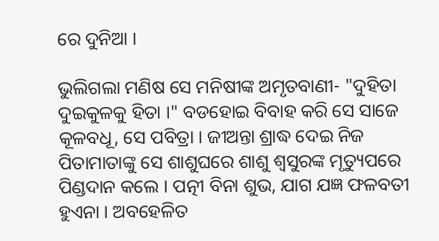ରେ ଦୁନିଆ ।

ଭୁଲିଗଲା ମଣିଷ ସେ ମନିଷୀଙ୍କ ଅମୃତବାଣୀ- "ଦୁହିତା ଦୁଇକୁଳକୁ ହିତା ।" ବଡହୋଇ ବିବାହ କରି ସେ ସାଜେ କୂଳବଧୂ, ସେ ପବିତ୍ରା । ଜୀଅନ୍ତା ଶ୍ରାଦ୍ଧ ଦେଇ ନିଜ ପିତାମାତାଙ୍କୁ ସେ ଶାଶୁଘରେ ଶାଶୁ ଶ୍ୱସୁରଙ୍କ ମୃତ୍ୟୁପରେ ପିଣ୍ଡଦାନ କଲେ । ପତ୍ନୀ ବିନା ଶୁଭ, ଯାଗ ଯଜ୍ଞ ଫଳବତୀ ହୁଏନା । ଅବହେଳିତ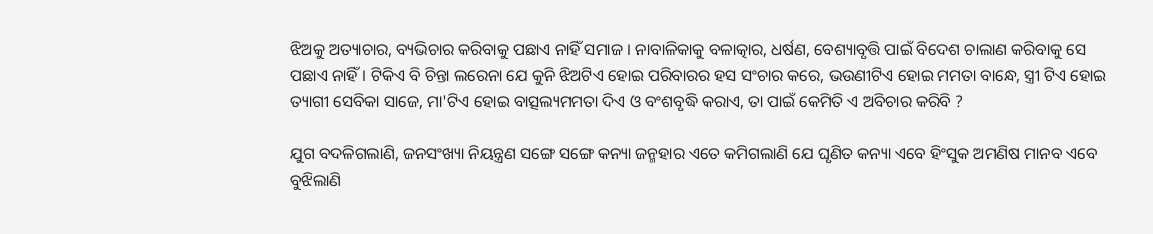ଝିଅକୁ ଅତ୍ୟାଚାର, ବ୍ୟଭିଚାର କରିବାକୁ ପଛାଏ ନାହିଁ ସମାଜ । ନାବାଳିକାକୁ ବଳାତ୍କାର, ଧର୍ଷଣ, ବେଶ୍ୟାବୃତ୍ତି ପାଇଁ ବିଦେଶ ଚାଲାଣ କରିବାକୁ ସେ ପଛାଏ ନାହିଁ । ଟିକିଏ ବି ଚିନ୍ତା ଲରେନା ଯେ କୁନି ଝିଅଟିଏ ହୋଇ ପରିବାରର ହସ ସଂଚାର କରେ, ଭଉଣୀଟିଏ ହୋଇ ମମତା ବାନ୍ଧେ, ସ୍ତ୍ରୀ ଟିଏ ହୋଇ ତ୍ୟାଗୀ ସେବିକା ସାଜେ, ମା'ଟିଏ ହୋଇ ବାତ୍ସଲ୍ୟମମତା ଦିଏ ଓ ବଂଶବୃଦ୍ଧି କରାଏ, ତା ପାଇଁ କେମିତି ଏ ଅବିଚାର କରିବି ?

ଯୁଗ ବଦଳିଗଲାଣି, ଜନସଂଖ୍ୟା ନିୟନ୍ତ୍ରଣ ସଙ୍ଗେ ସଙ୍ଗେ କନ୍ୟା ଜନ୍ମହାର ଏତେ କମିଗଲାଣି ଯେ ଘୃଣିତ କନ୍ୟା ଏବେ ହିଂସୁକ ଅମଣିଷ ମାନବ ଏବେ ବୁଝିଲାଣି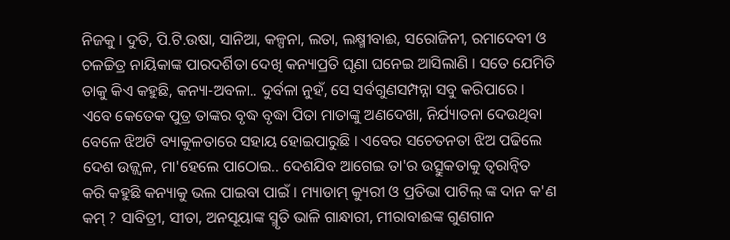ନିଜକୁ । ଦୁତି, ପି.ଟି.ଉଷା, ସାନିଆ, କଳ୍ପନା, ଲତା, ଲକ୍ଷ୍ମୀବାଈ, ସରୋଜିନୀ, ରମାଦେବୀ ଓ ଚଳଚ୍ଚିତ୍ର ନାୟିକାଙ୍କ ପାରଦର୍ଶିତା ଦେଖି କନ୍ୟାପ୍ରତି ଘୃଣା ଘନେଇ ଆସିଲାଣି । ସତେ ଯେମିତି ତାକୁ କିଏ କହୁଛି, କନ୍ୟା-ଅବଳା.. ଦୁର୍ବଳା ନୁହଁ, ସେ ସର୍ବଗୁଣସମ୍ପନ୍ନା ସବୁ କରିପାରେ । ଏବେ କେତେକ ପୁତ୍ର ତାଙ୍କର ବୃଦ୍ଧ ବୃଦ୍ଧା ପିତା ମାତାଙ୍କୁ ଅଣଦେଖା, ନିର୍ଯ୍ୟାତନା ଦେଉଥିବା ବେଳେ ଝିଅଟି ବ୍ୟାକୁଳତାରେ ସହାୟ ହୋଇପାରୁଛି । ଏବେର ସଚେତନତା ଝିଅ ପଢିଲେ ଦେଶ ଉଜ୍ଜ୍ୱଳ, ମା'ହେଲେ ପାଠୋଇ.. ଦେଶଯିବ ଆଗେଇ ତା'ର ଉତ୍ସୁକତାକୁ ତ୍ୱରାନ୍ୱିତ କରି କହୁଛି କନ୍ୟାକୁ ଭଲ ପାଇବା ପାଇଁ । ମ୍ୟାଡାମ୍ କ୍ୟୁରୀ ଓ ପ୍ରତିଭା ପାଟିଲ୍ ଙ୍କ ଦାନ କ'ଣ କମ୍ ? ସାବିତ୍ରୀ, ସୀତା, ଅନସୂୟାଙ୍କ ସ୍ମୃତି ଭାଳି ଗାନ୍ଧାରୀ, ମୀରାବାଈଙ୍କ ଗୁଣଗାନ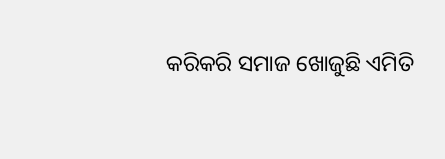କରିକରି ସମାଜ ଖୋଜୁଛି ଏମିତି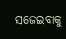ସଜେଇବାକୁ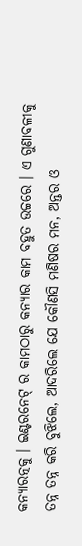କନ୍ୟାରତ୍ନକୁ । ଇଣ୍ଟରନେଟ୍ ର କାମଠାରୁ କନ୍ୟାର କାମ ବହୁତ ଉଚ୍ଚରେ । ଏ ଗୁଣାବଳୀକୁ ତନ୍ନ ତନ୍ନ କରି ବୁଝିଲେ, ଆଦରିଲେ ଯେ କୌଣସି ମଣିଷର ମନ, ଅନ୍ତର ଓ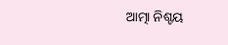ଆତ୍ମା ନିଶ୍ଚୟ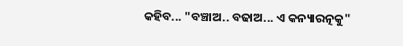କହିବ... "ବଞ୍ଚାଅ.. ବଢାଅ... ଏ କନ୍ୟାରତ୍ନକୁ"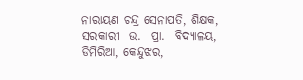ନାରାୟଣ ଚନ୍ଦ୍ର ସେନାପତି, ଶିକ୍ଷକ,
ସରକାରୀ  ଉ.  ପ୍ରା.  ବିଦ୍ୟାଳୟ,
ଡିମିରିଆ, କେନ୍ଦୁଝର,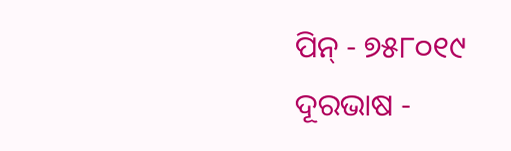ପିନ୍ - ୭୫୮୦୧୯
ଦୂରଭାଷ -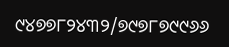୯୪୭୭୮୨୪୩୨/୭୯୭୮୭୯୯୬୬